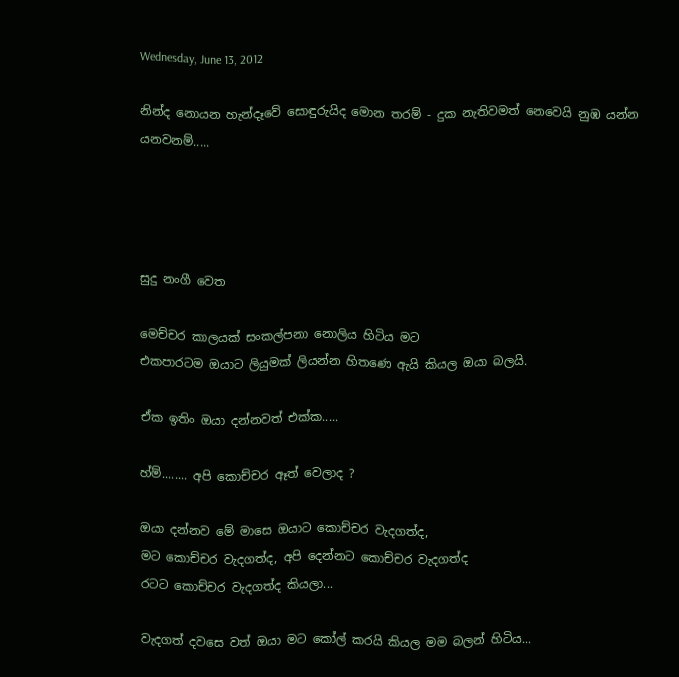Wednesday, June 13, 2012

නින්ද නොයන හැන්දෑවේ සොඳුරුයිද මොන තරම් - දුක නැතිවමත් නෙවෙයි නුඹ යන්න යනවනම්.....




සුදු නංගී වෙත

මෙච්චර කාලයක් සංකල්පනා නොලිය හිටිය මට
එකපාරටම ඔයාට ලියුමක් ලියන්න හිතණෙ ඇයි කියල ඔයා බලයි.

ඒක ඉතිං ඔයා දන්නවත් එක්ක.....

හ්ම්........ අපි කොච්චර ඈත් වෙලාද ?

ඔයා දන්නව මේ මාසෙ ඔයාට කොච්චර වැදගත්ද,
මට කොච්චර වැදගත්ද, අපි දෙන්නට කොච්චර වැදගත්ද
රටට කොච්චර වැදගත්ද කියලා...

වැදගත් දවසෙ වත් ඔයා මට කෝල් කරයි කියල මම බලන් හිටිය...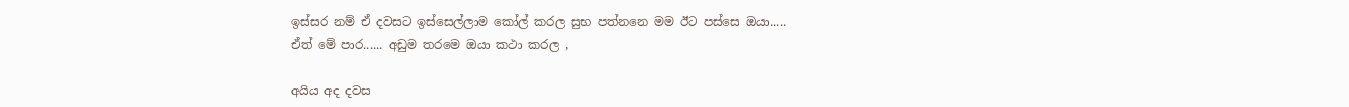ඉස්සර නම් ඒ දවසට ඉස්සෙල්ලාම කෝල් කරල සුභ පත්නනෙ මම ඊට පස්සෙ ඔයා.....
ඒත් මේ පාර...... අඩුම තරමෙ ඔයා කථා කරල ,

අයිය අද දවස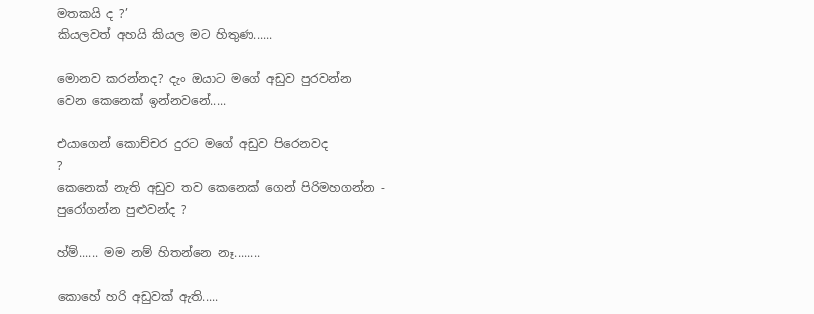මතකයි ද ?’
කියලවත් අහයි කියල මට හිතුණ......

මොනව කරන්නද? දැං ඔයාට මගේ අඩුව පුරවන්න
වෙන කෙනෙක් ඉන්නවනේ.....

එයාගෙන් කොච්චර දුරට මගේ අඩුව පිරෙනවද
?
කෙනෙක් නැති අඩුව තව කෙනෙක් ගෙන් පිරිමහගන්න -
පුරෝගන්න පුළුවන්ද ?

හ්ම්...... මම නම් හිතන්නෙ නෑ........

කොහේ හරි අඩුවක් ඇති.....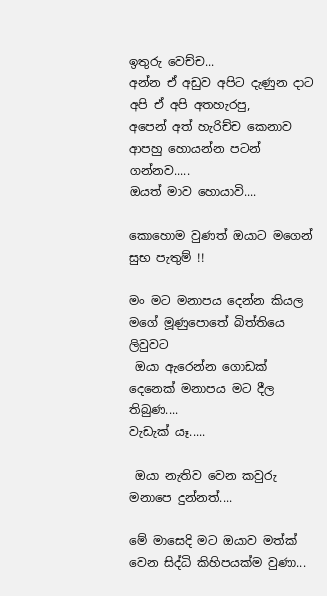ඉතුරු වෙච්ච...
අන්න ඒ අඩුව අපිට දැණුන දාට අපි ඒ අපි අතහැරපු,
අපෙන් අත් හැරිච්ච කෙනාව ආපහු හොයන්න පටන් ගන්නව.....
ඔයත් මාව හොයාවි....

කොහොම වුණත් ඔයාට මගෙන් සුභ පැතුම් !!

මං මට මනාපය දෙන්න කියල මගේ මූණුපොතේ බිත්තියෙ ලිවුවට
 ඔයා ඇරෙන්න ගොඩක් දෙනෙක් මනාපය මට දීල තිබුණ....
වැඩැක් යෑ.....

 ඔයා නැතිව වෙන කවුරු මනාපෙ දුන්නත්....

මේ මාසෙදි මට ඔයාව මත්ක් වෙන සිද්ධි කිහිපයක්ම වුණා...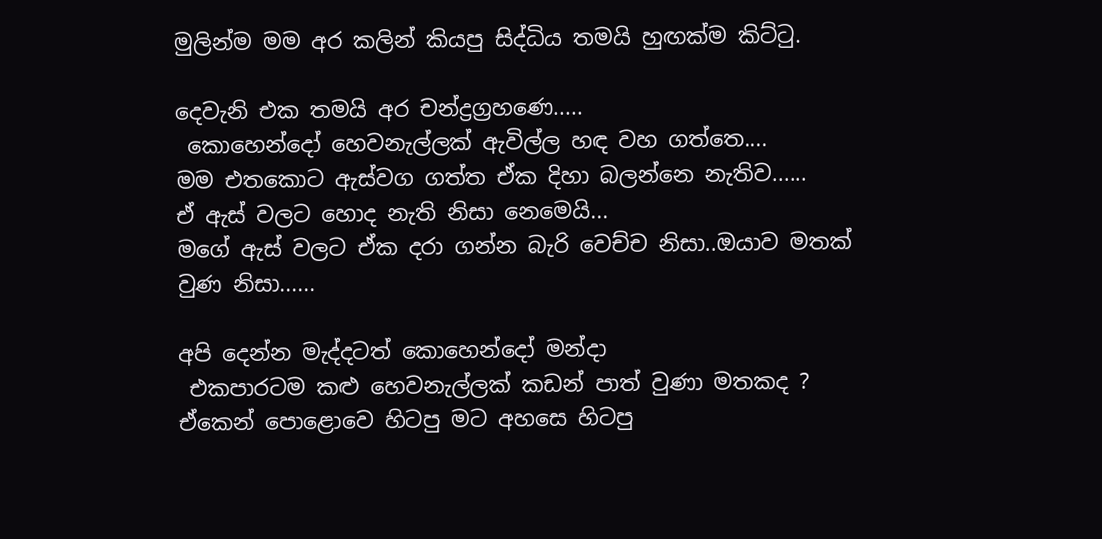මුලින්ම මම අර කලින් කියපු සිද්ධිය තමයි හුඟක්ම කිට්ටු.

දෙවැනි එක තමයි අර චන්ද්‍රග්‍රහණෙ.....
 කොහෙන්දෝ හෙවනැල්ලක් ඇවිල්ල හඳ වහ ගත්තෙ....
මම එතකොට ඇස්වග ගත්ත ඒක දිහා බලන්නෙ නැතිව......
ඒ ඇස් වලට හොද නැති නිසා නෙමෙයි...
මගේ ඇස් වලට ඒක දරා ගන්න බැරි වෙච්ච නිසා..ඔයාව මතක් වුණ නිසා......

අපි දෙන්න මැද්දටත් කොහෙන්දෝ මන්දා
 එකපාරටම කළු හෙවනැල්ලක් කඩන් පාත් වුණා මතකද ?
ඒකෙන් පොළොවෙ හිටපු මට අහසෙ හිටපු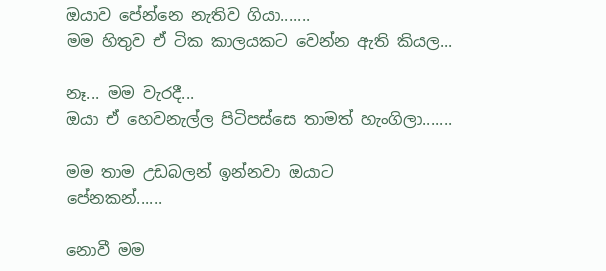ඔයාව පේන්නෙ නැතිව ගියා.......
මම හිතුව ඒ ටික කාලයකට වෙන්න ඇති කියල...

නෑ... මම වැරදී...
ඔයා ඒ හෙවනැල්ල පිටිපස්සෙ තාමත් හැංගිලා.......

මම තාම උඩබලන් ඉන්නවා ඔයාට
පේනකන්......

නොවී මම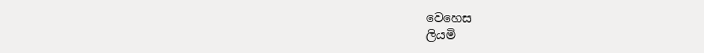වෙහෙස
ලියමි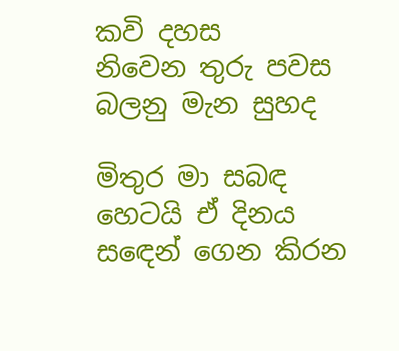කවි දහස
නිවෙන තුරු පවස
බලනු මැන සුහද

මිතුර මා සබඳ
හෙටයි ඒ දිනය
ස‍ඳෙන් ගෙන කිරන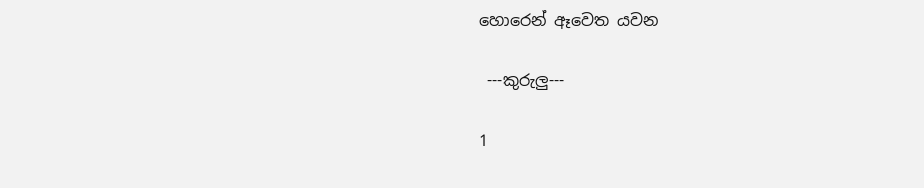හොරෙන් ඈවෙත යවන

 ---කුරුලු---

1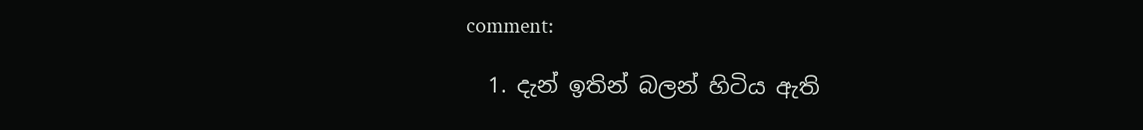comment:

  1. දැන් ඉතින් බලන් හිටිය ඇති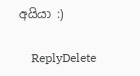අයියා :)

    ReplyDelete